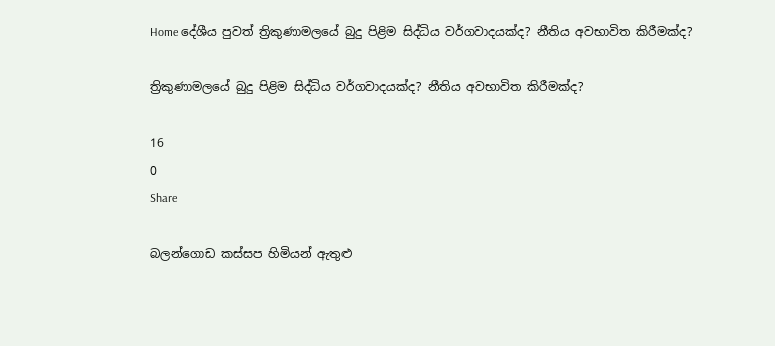Home දේශීය පුවත් ත්‍රිකුණාමලයේ බුදු පිළිම සිද්ධිය වර්ගවාදයක්ද? නීතිය අවභාවිත කිරීමක්ද?

ත්‍රිකුණාමලයේ බුදු පිළිම සිද්ධිය වර්ගවාදයක්ද? නීතිය අවභාවිත කිරීමක්ද?

16
0
Share

බලන්ගොඩ කස්සප හිමියන් ඇතුළු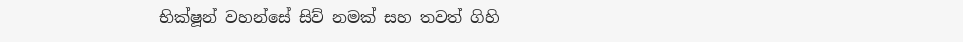භික්ෂූන් වහන්සේ සිව් නමක් සහ තවත් ගිහි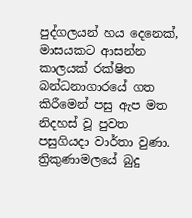පුද්ගලයන් හය දෙනෙක්, මාසයකට ආසන්න කාලයක් රක්ෂිත බන්ධනාගාරයේ ගත කිරීමෙන් පසු ඇප මත නිදහස් වූ පුවත පසුගියදා වාර්තා වුණා. ත්‍රිකුණාමලයේ බුදු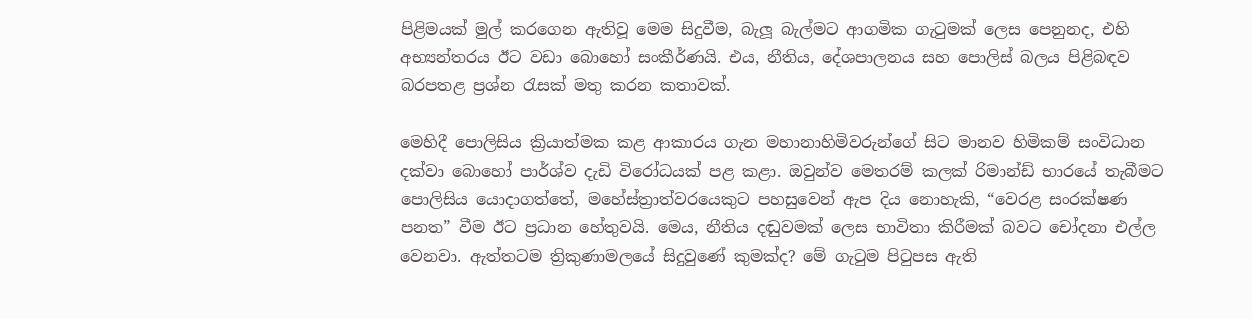පිළිමයක් මුල් කරගෙන ඇතිවූ මෙම සිදුවීම, බැලූ බැල්මට ආගමික ගැටුමක් ලෙස පෙනුනද, එහි අභ්‍යන්තරය ඊට වඩා බොහෝ සංකීර්ණයි. එය, නීතිය, දේශපාලනය සහ පොලිස් බලය පිළිබඳව බරපතළ ප්‍රශ්න රැසක් මතු කරන කතාවක්.

මෙහිදී පොලිසිය ක්‍රියාත්මක කළ ආකාරය ගැන මහානාහිමිවරුන්ගේ සිට මානව හිමිකම් සංවිධාන දක්වා බොහෝ පාර්ශ්ව දැඩි විරෝධයක් පළ කළා. ඔවුන්ව මෙතරම් කලක් රිමාන්ඩ් භාරයේ තැබීමට පොලිසිය යොදාගත්තේ, මහේස්ත්‍රාත්වරයෙකුට පහසුවෙන් ඇප දිය නොහැකි, “වෙරළ සංරක්ෂණ පනත” වීම ඊට ප්‍රධාන හේතුවයි. මෙය, නීතිය දඬුවමක් ලෙස භාවිතා කිරීමක් බවට චෝදනා එල්ල වෙනවා. ඇත්තටම ත්‍රිකුණාමලයේ සිදුවුණේ කුමක්ද? මේ ගැටුම පිටුපස ඇති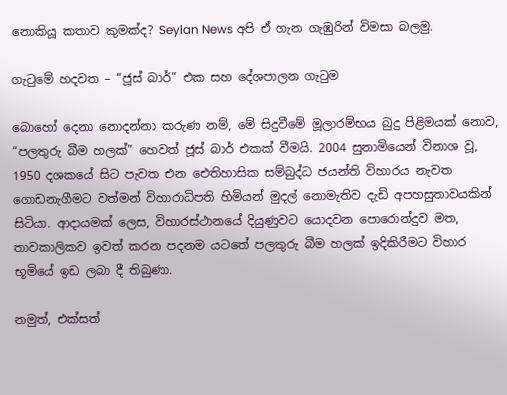නොකියූ කතාව කුමක්ද? Seylan News අපි ඒ ගැන ගැඹුරින් විමසා බලමු.

ගැටුමේ හදවත – “ජූස් බාර්” එක සහ දේශපාලන ගැටුම

බොහෝ දෙනා නොදන්නා කරුණ නම්, මේ සිදුවීමේ මූලාරම්භය බුදු පිළිමයක් නොව, “පලතුරු බීම හලක්” හෙවත් ජූස් බාර් එකක් වීමයි. 2004 සුනාමියෙන් විනාශ වූ, 1950 දශකයේ සිට පැවත එන ඓතිහාසික සම්බුද්ධ ජයන්ති විහාරය නැවත ගොඩනැගීමට වත්මන් විහාරාධිපති හිමියන් මුදල් නොමැතිව දැඩි අපහසුතාවයකින් සිටියා. ආදායමක් ලෙස, විහාරස්ථානයේ දියුණුවට යොදවන පොරොන්දුව මත, තාවකාලිකව ඉවත් කරන පදනම යටතේ පලතුරු බීම හලක් ඉදිකිරීමට විහාර භූමියේ ඉඩ ලබා දී තිබුණා.

නමුත්, එක්සත්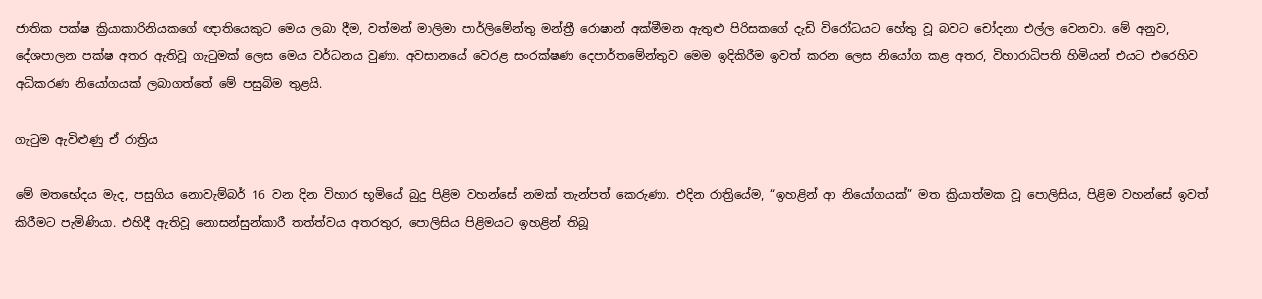ජාතික පක්ෂ ක්‍රියාකාරිනියකගේ ඥාතියෙකුට මෙය ලබා දීම, වත්මන් මාලිමා පාර්ලිමේන්තු මන්ත්‍රී රොෂාන් අක්මීමන ඇතුළු පිරිසකගේ දැඩි විරෝධයට හේතු වූ බවට චෝදනා එල්ල වෙනවා. මේ අනුව, දේශපාලන පක්ෂ අතර ඇතිවූ ගැටුමක් ලෙස මෙය වර්ධනය වුණා. අවසානයේ වෙරළ සංරක්ෂණ දෙපාර්තමේන්තුව මෙම ඉදිකිරීම ඉවත් කරන ලෙස නියෝග කළ අතර, විහාරාධිපති හිමියන් එයට එරෙහිව අධිකරණ නියෝගයක් ලබාගත්තේ මේ පසුබිම තුළයි.

ගැටුම ඇවිළුණු ඒ රාත්‍රිය

මේ මතභේදය මැද, පසුගිය නොවැම්බර් 16 වන දින විහාර භූමියේ බුදු පිළිම වහන්සේ නමක් තැන්පත් කෙරුණා. එදින රාත්‍රියේම, “ඉහළින් ආ නියෝගයක්” මත ක්‍රියාත්මක වූ පොලිසිය, පිළිම වහන්සේ ඉවත් කිරීමට පැමිණියා. එහිදී ඇතිවූ නොසන්සුන්කාරී තත්ත්වය අතරතුර, පොලිසිය පිළිමයට ඉහළින් තිබූ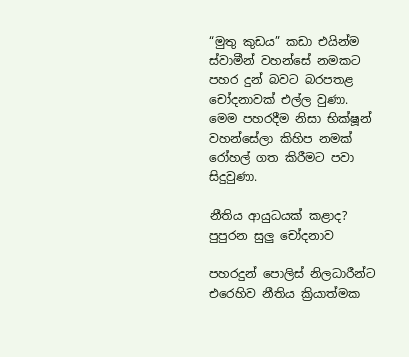“මුතු කුඩය” කඩා එයින්ම ස්වාමීන් වහන්සේ නමකට පහර දුන් බවට බරපතළ චෝදනාවක් එල්ල වුණා. මෙම පහරදීම නිසා භික්ෂූන් වහන්සේලා කිහිප නමක් රෝහල් ගත කිරීමට පවා සිදුවුණා.

නීතිය ආයුධයක් කළාද? පුපුරන සුලු චෝදනාව

පහරදුන් පොලිස් නිලධාරීන්ට එරෙහිව නීතිය ක්‍රියාත්මක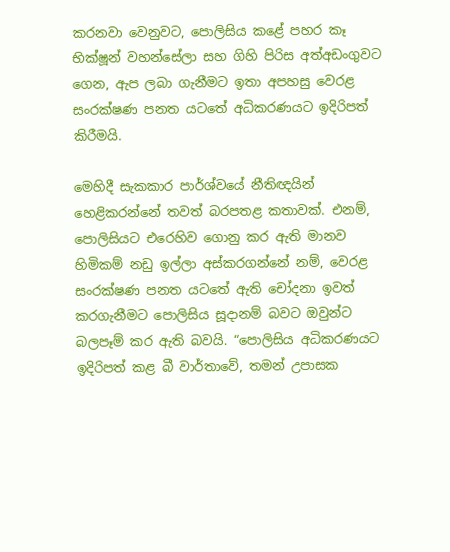කරනවා වෙනුවට, පොලිසිය කළේ පහර කෑ භික්ෂූන් වහන්සේලා සහ ගිහි පිරිස අත්අඩංගුවට ගෙන, ඇප ලබා ගැනීමට ඉතා අපහසු වෙරළ සංරක්ෂණ පනත යටතේ අධිකරණයට ඉදිරිපත් කිරීමයි.

මෙහිදී සැකකාර පාර්ශ්වයේ නීතිඥයින් හෙළිකරන්නේ තවත් බරපතළ කතාවක්. එනම්, පොලිසියට එරෙහිව ගොනු කර ඇති මානව හිමිකම් නඩු ඉල්ලා අස්කරගන්නේ නම්, වෙරළ සංරක්ෂණ පනත යටතේ ඇති චෝදනා ඉවත් කරගැනීමට පොලිසිය සූදානම් බවට ඔවුන්ට බලපෑම් කර ඇති බවයි. “පොලිසිය අධිකරණයට ඉදිරිපත් කළ බී වාර්තාවේ, තමන් උපාසක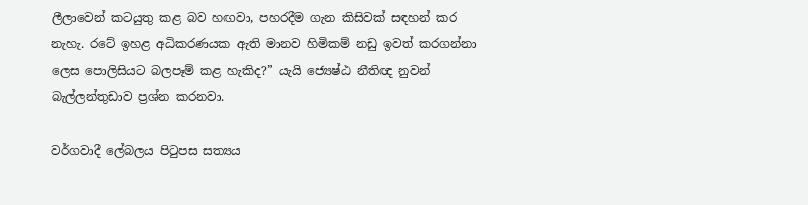ලීලාවෙන් කටයුතු කළ බව හඟවා, පහරදීම ගැන කිසිවක් සඳහන් කර නැහැ. රටේ ඉහළ අධිකරණයක ඇති මානව හිමිකම් නඩු ඉවත් කරගන්නා ලෙස පොලිසියට බලපෑම් කළ හැකිද?” යැයි ජ්‍යෙෂ්ඨ නීතිඥ නුවන් බැල්ලන්තුඩාව ප්‍රශ්න කරනවා.

වර්ගවාදී ලේබලය පිටුපස සත්‍යය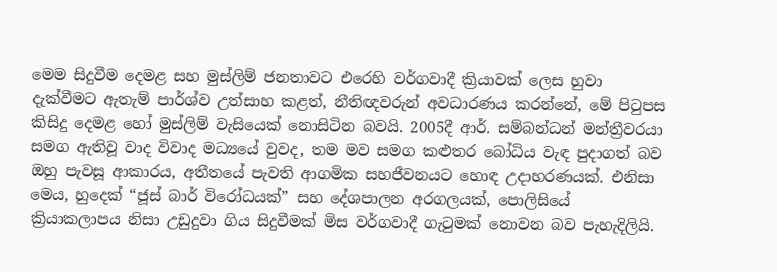මෙම සිදුවීම දෙමළ සහ මුස්ලිම් ජනතාවට එරෙහි වර්ගවාදී ක්‍රියාවක් ලෙස හුවා දැක්වීමට ඇතැම් පාර්ශ්ව උත්සාහ කළත්, නීතිඥවරුන් අවධාරණය කරන්නේ, මේ පිටුපස කිසිදු දෙමළ හෝ මුස්ලිම් වැසියෙක් නොසිටින බවයි. 2005දී ආර්. සම්බන්ධන් මන්ත්‍රීවරයා සමග ඇතිවූ වාද විවාද මධ්‍යයේ වුවද, තම මව සමග කළුතර බෝධිය වැඳ පුදාගත් බව ඔහු පැවසූ ආකාරය, අතීතයේ පැවති ආගමික සහජීවනයට හොඳ උදාහරණයක්. එනිසා මෙය, හුදෙක් “ජූස් බාර් විරෝධයක්” සහ දේශපාලන අරගලයක්, පොලිසියේ ක්‍රියාකලාපය නිසා උඩුදුවා ගිය සිදුවීමක් මිස වර්ගවාදී ගැටුමක් නොවන බව පැහැදිලියි.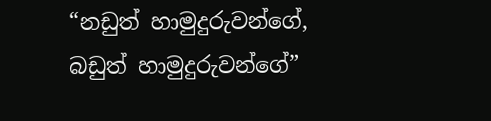“නඩුත් හාමුදුරුවන්ගේ, බඩුත් හාමුදුරුවන්ගේ”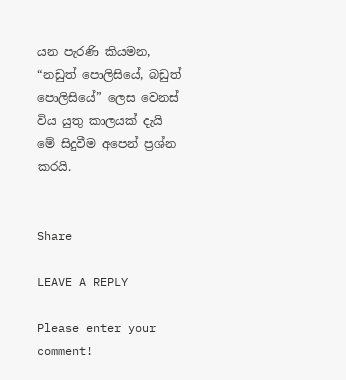යන පැරණි කියමන, “නඩුත් පොලිසියේ, බඩුත් පොලිසියේ” ලෙස වෙනස් විය යුතු කාලයක් දැයි මේ සිදුවීම අපෙන් ප්‍රශ්න කරයි.


Share

LEAVE A REPLY

Please enter your comment!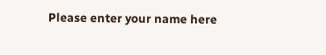Please enter your name here